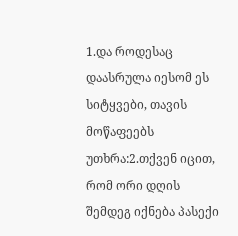1.და როდესაც დაასრულა იესომ ეს სიტყვები, თავის მოწაფეებს უთხრა:2.თქვენ იცით, რომ ორი დღის შემდეგ იქნება პასექი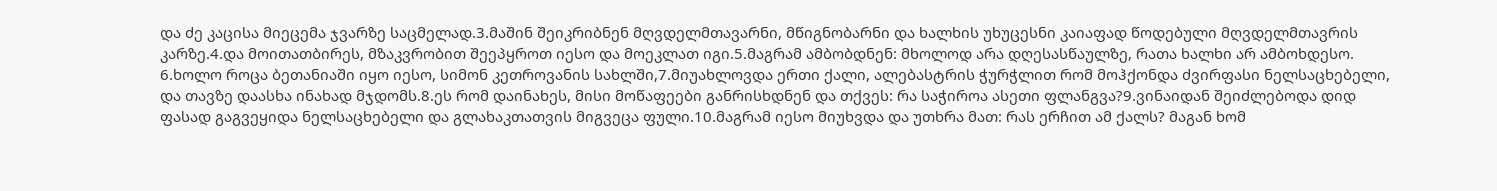და ძე კაცისა მიეცემა ჯვარზე საცმელად.3.მაშინ შეიკრიბნენ მღვდელმთავარნი, მწიგნობარნი და ხალხის უხუცესნი კაიაფად წოდებული მღვდელმთავრის კარზე.4.და მოითათბირეს, მზაკვრობით შეეპყროთ იესო და მოეკლათ იგი.5.მაგრამ ამბობდნენ: მხოლოდ არა დღესასწაულზე, რათა ხალხი არ ამბოხდესო.
6.ხოლო როცა ბეთანიაში იყო იესო, სიმონ კეთროვანის სახლში,7.მიუახლოვდა ერთი ქალი, ალებასტრის ჭურჭლით რომ მოჰქონდა ძვირფასი ნელსაცხებელი, და თავზე დაასხა ინახად მჯდომს.8.ეს რომ დაინახეს, მისი მოწაფეები განრისხდნენ და თქვეს: რა საჭიროა ასეთი ფლანგვა?9.ვინაიდან შეიძლებოდა დიდ ფასად გაგვეყიდა ნელსაცხებელი და გლახაკთათვის მიგვეცა ფული.10.მაგრამ იესო მიუხვდა და უთხრა მათ: რას ერჩით ამ ქალს? მაგან ხომ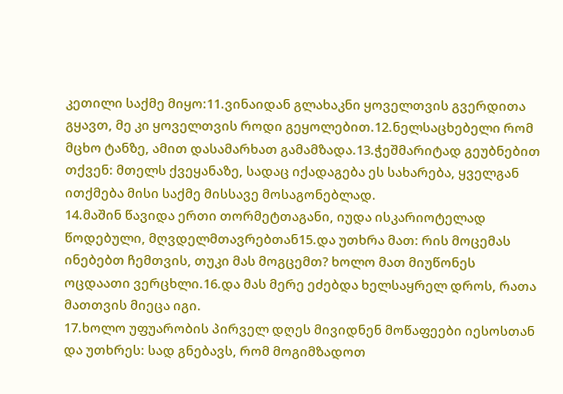კეთილი საქმე მიყო:11.ვინაიდან გლახაკნი ყოველთვის გვერდითა გყავთ, მე კი ყოველთვის როდი გეყოლებით.12.ნელსაცხებელი რომ მცხო ტანზე, ამით დასამარხათ გამამზადა.13.ჭეშმარიტად გეუბნებით თქვენ: მთელს ქვეყანაზე, სადაც იქადაგება ეს სახარება, ყველგან ითქმება მისი საქმე მისსავე მოსაგონებლად.
14.მაშინ წავიდა ერთი თორმეტთაგანი, იუდა ისკარიოტელად წოდებული, მღვდელმთავრებთან15.და უთხრა მათ: რის მოცემას ინებებთ ჩემთვის, თუკი მას მოგცემთ? ხოლო მათ მიუწონეს ოცდაათი ვერცხლი.16.და მას მერე ეძებდა ხელსაყრელ დროს, რათა მათთვის მიეცა იგი.
17.ხოლო უფუარობის პირველ დღეს მივიდნენ მოწაფეები იესოსთან და უთხრეს: სად გნებავს, რომ მოგიმზადოთ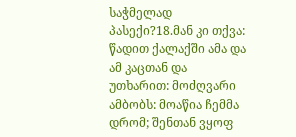საჭმელად პასექი?18.მან კი თქვა: წადით ქალაქში ამა და ამ კაცთან და უთხარით: მოძღვარი ამბობს: მოაწია ჩემმა დრომ; შენთან ვყოფ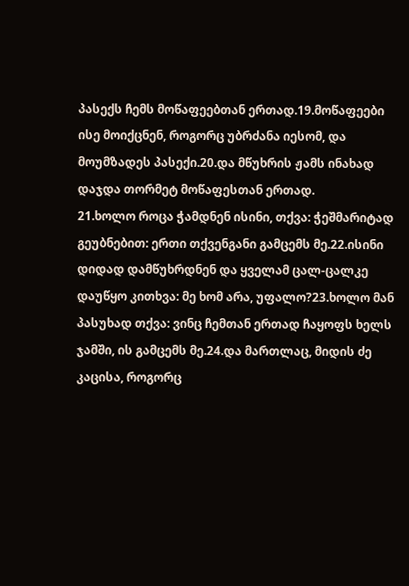პასექს ჩემს მოწაფეებთან ერთად.19.მოწაფეები ისე მოიქცნენ, როგორც უბრძანა იესომ, და მოუმზადეს პასექი.20.და მწუხრის ჟამს ინახად დაჯდა თორმეტ მოწაფესთან ერთად.
21.ხოლო როცა ჭამდნენ ისინი, თქვა: ჭეშმარიტად გეუბნებით: ერთი თქვენგანი გამცემს მე.22.ისინი დიდად დამწუხრდნენ და ყველამ ცალ-ცალკე დაუწყო კითხვა: მე ხომ არა, უფალო?23.ხოლო მან პასუხად თქვა: ვინც ჩემთან ერთად ჩაყოფს ხელს ჯამში, ის გამცემს მე.24.და მართლაც, მიდის ძე კაცისა, როგორც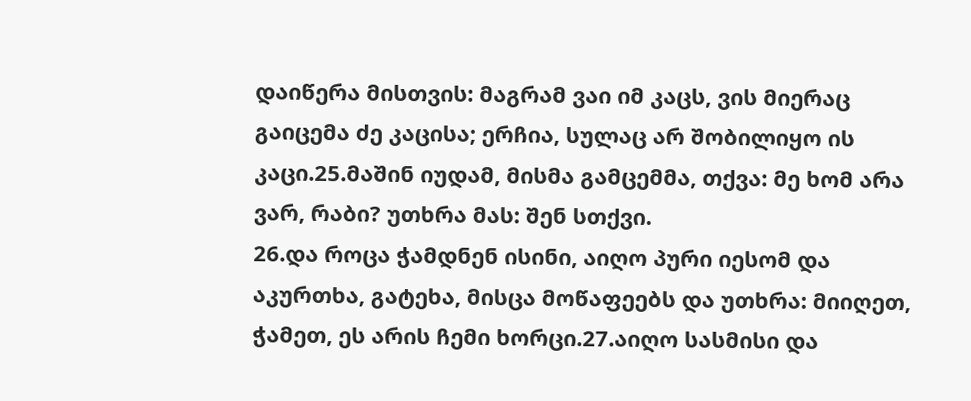დაიწერა მისთვის: მაგრამ ვაი იმ კაცს, ვის მიერაც გაიცემა ძე კაცისა; ერჩია, სულაც არ შობილიყო ის კაცი.25.მაშინ იუდამ, მისმა გამცემმა, თქვა: მე ხომ არა ვარ, რაბი? უთხრა მას: შენ სთქვი.
26.და როცა ჭამდნენ ისინი, აიღო პური იესომ და აკურთხა, გატეხა, მისცა მოწაფეებს და უთხრა: მიიღეთ, ჭამეთ, ეს არის ჩემი ხორცი.27.აიღო სასმისი და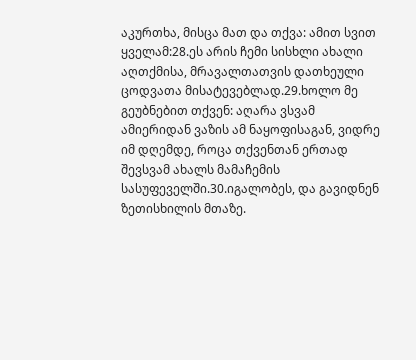აკურთხა, მისცა მათ და თქვა: ამით სვით ყველამ:28.ეს არის ჩემი სისხლი ახალი აღთქმისა, მრავალთათვის დათხეული ცოდვათა მისატევებლად.29.ხოლო მე გეუბნებით თქვენ: აღარა ვსვამ ამიერიდან ვაზის ამ ნაყოფისაგან, ვიდრე იმ დღემდე, როცა თქვენთან ერთად შევსვამ ახალს მამაჩემის სასუფეველში.30.იგალობეს, და გავიდნენ ზეთისხილის მთაზე.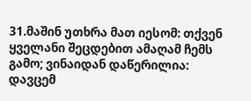31.მაშინ უთხრა მათ იესომ: თქვენ ყველანი შეცდებით ამაღამ ჩემს გამო; ვინაიდან დაწერილია: დავცემ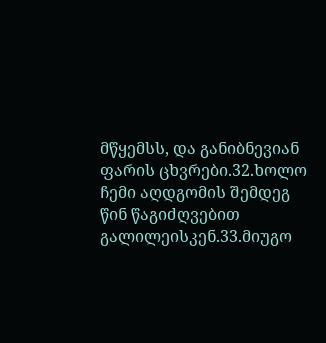მწყემსს, და განიბნევიან ფარის ცხვრები.32.ხოლო ჩემი აღდგომის შემდეგ წინ წაგიძღვებით გალილეისკენ.33.მიუგო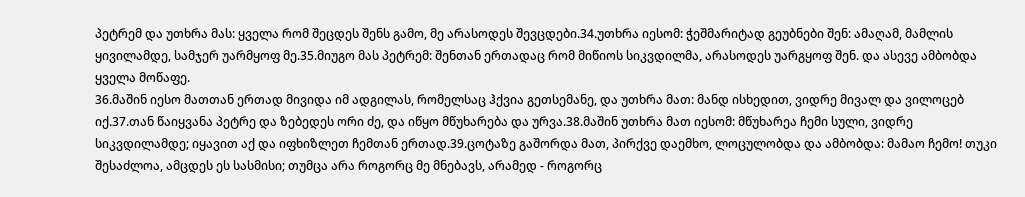პეტრემ და უთხრა მას: ყველა რომ შეცდეს შენს გამო, მე არასოდეს შევცდები.34.უთხრა იესომ: ჭეშმარიტად გეუბნები შენ: ამაღამ, მამლის ყივილამდე, სამჯერ უარმყოფ მე.35.მიუგო მას პეტრემ: შენთან ერთადაც რომ მიწიოს სიკვდილმა, არასოდეს უარგყოფ შენ. და ასევე ამბობდა ყველა მოწაფე.
36.მაშინ იესო მათთან ერთად მივიდა იმ ადგილას, რომელსაც ჰქვია გეთსემანე, და უთხრა მათ: მანდ ისხედით, ვიდრე მივალ და ვილოცებ იქ.37.თან წაიყვანა პეტრე და ზებედეს ორი ძე, და იწყო მწუხარება და ურვა.38.მაშინ უთხრა მათ იესომ: მწუხარეა ჩემი სული, ვიდრე სიკვდილამდე; იყავით აქ და იფხიზლეთ ჩემთან ერთად.39.ცოტაზე გაშორდა მათ, პირქვე დაემხო, ლოცულობდა და ამბობდა: მამაო ჩემო! თუკი შესაძლოა, ამცდეს ეს სასმისი; თუმცა არა როგორც მე მნებავს, არამედ - როგორც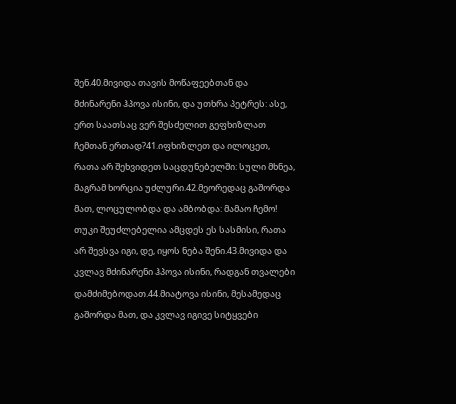შენ.40.მივიდა თავის მოწაფეებთან და მძინარენი ჰპოვა ისინი, და უთხრა პეტრეს: ასე, ერთ საათსაც ვერ შესძელით გეფხიზლათ ჩემთან ერთად?41.იფხიზლეთ და ილოცეთ, რათა არ შეხვიდეთ საცდუნებელში: სული მხნეა, მაგრამ ხორცია უძლური.42.მეორედაც გაშორდა მათ, ლოცულობდა და ამბობდა: მამაო ჩემო! თუკი შეუძლებელია ამცდეს ეს სასმისი, რათა არ შევსვა იგი, დე, იყოს ნება შენი.43.მივიდა და კვლავ მძინარენი ჰპოვა ისინი, რადგან თვალები დამძიმებოდათ.44.მიატოვა ისინი, მესამედაც გაშორდა მათ, და კვლავ იგივე სიტყვები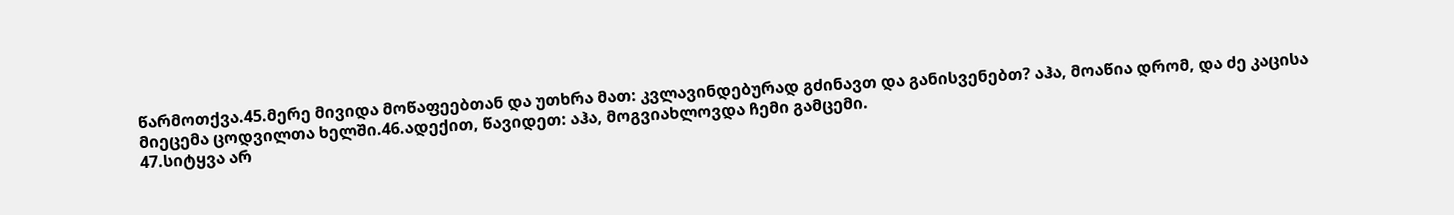წარმოთქვა.45.მერე მივიდა მოწაფეებთან და უთხრა მათ: კვლავინდებურად გძინავთ და განისვენებთ? აჰა, მოაწია დრომ, და ძე კაცისა მიეცემა ცოდვილთა ხელში.46.ადექით, წავიდეთ: აჰა, მოგვიახლოვდა ჩემი გამცემი.
47.სიტყვა არ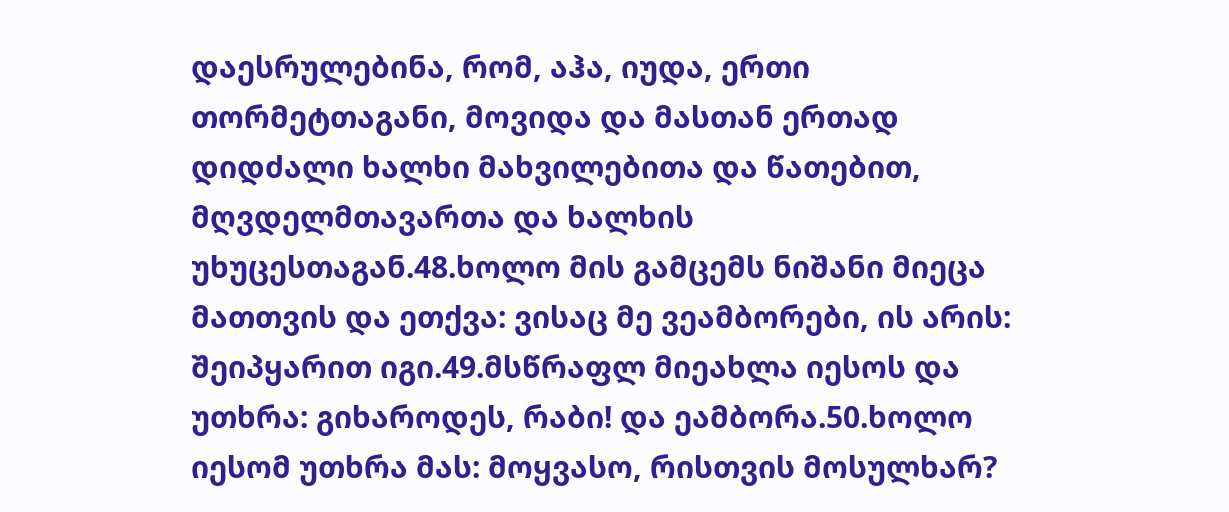დაესრულებინა, რომ, აჰა, იუდა, ერთი თორმეტთაგანი, მოვიდა და მასთან ერთად დიდძალი ხალხი მახვილებითა და წათებით, მღვდელმთავართა და ხალხის უხუცესთაგან.48.ხოლო მის გამცემს ნიშანი მიეცა მათთვის და ეთქვა: ვისაც მე ვეამბორები, ის არის: შეიპყარით იგი.49.მსწრაფლ მიეახლა იესოს და უთხრა: გიხაროდეს, რაბი! და ეამბორა.50.ხოლო იესომ უთხრა მას: მოყვასო, რისთვის მოსულხარ?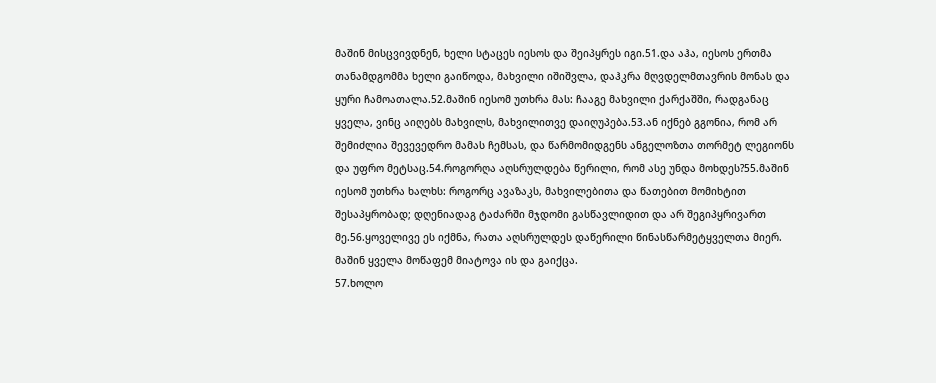მაშინ მისცვივდნენ, ხელი სტაცეს იესოს და შეიპყრეს იგი.51.და აჰა, იესოს ერთმა თანამდგომმა ხელი გაიწოდა, მახვილი იშიშვლა, დაჰკრა მღვდელმთავრის მონას და ყური ჩამოათალა.52.მაშინ იესომ უთხრა მას: ჩააგე მახვილი ქარქაშში, რადგანაც ყველა, ვინც აიღებს მახვილს, მახვილითვე დაიღუპება.53.ან იქნებ გგონია, რომ არ შემიძლია შევევედრო მამას ჩემსას, და წარმომიდგენს ანგელოზთა თორმეტ ლეგიონს და უფრო მეტსაც.54.როგორღა აღსრულდება წერილი, რომ ასე უნდა მოხდეს?55.მაშინ იესომ უთხრა ხალხს: როგორც ავაზაკს, მახვილებითა და წათებით მომიხტით შესაპყრობად; დღენიადაგ ტაძარში მჯდომი გასწავლიდით და არ შეგიპყრივართ მე.56.ყოველივე ეს იქმნა, რათა აღსრულდეს დაწერილი წინასწარმეტყველთა მიერ. მაშინ ყველა მოწაფემ მიატოვა ის და გაიქცა.
57.ხოლო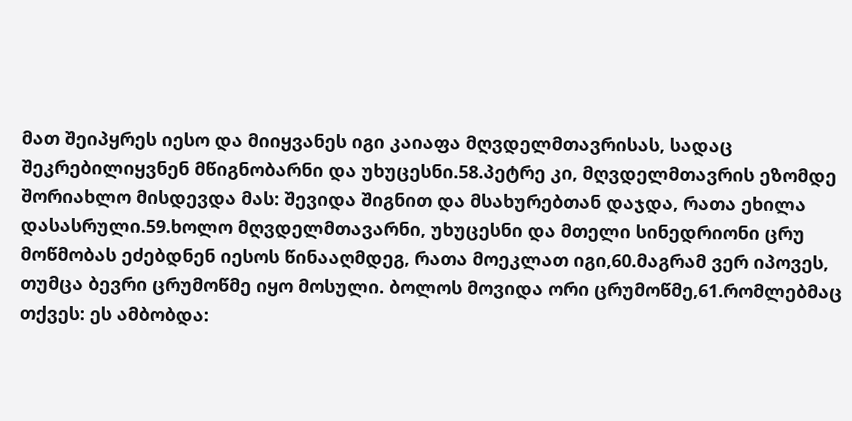მათ შეიპყრეს იესო და მიიყვანეს იგი კაიაფა მღვდელმთავრისას, სადაც შეკრებილიყვნენ მწიგნობარნი და უხუცესნი.58.პეტრე კი, მღვდელმთავრის ეზომდე შორიახლო მისდევდა მას: შევიდა შიგნით და მსახურებთან დაჯდა, რათა ეხილა დასასრული.59.ხოლო მღვდელმთავარნი, უხუცესნი და მთელი სინედრიონი ცრუ მოწმობას ეძებდნენ იესოს წინააღმდეგ, რათა მოეკლათ იგი,60.მაგრამ ვერ იპოვეს, თუმცა ბევრი ცრუმოწმე იყო მოსული. ბოლოს მოვიდა ორი ცრუმოწმე,61.რომლებმაც თქვეს: ეს ამბობდა: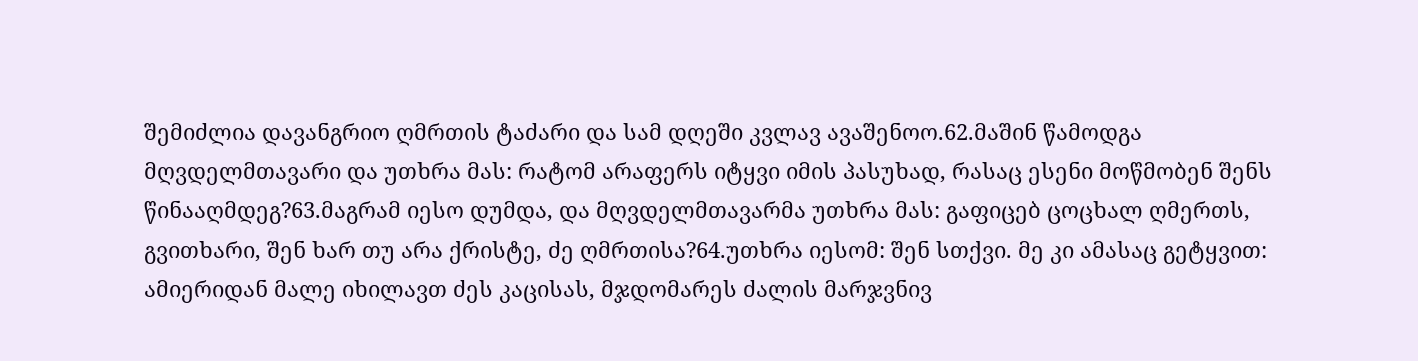შემიძლია დავანგრიო ღმრთის ტაძარი და სამ დღეში კვლავ ავაშენოო.62.მაშინ წამოდგა მღვდელმთავარი და უთხრა მას: რატომ არაფერს იტყვი იმის პასუხად, რასაც ესენი მოწმობენ შენს წინააღმდეგ?63.მაგრამ იესო დუმდა, და მღვდელმთავარმა უთხრა მას: გაფიცებ ცოცხალ ღმერთს, გვითხარი, შენ ხარ თუ არა ქრისტე, ძე ღმრთისა?64.უთხრა იესომ: შენ სთქვი. მე კი ამასაც გეტყვით: ამიერიდან მალე იხილავთ ძეს კაცისას, მჯდომარეს ძალის მარჯვნივ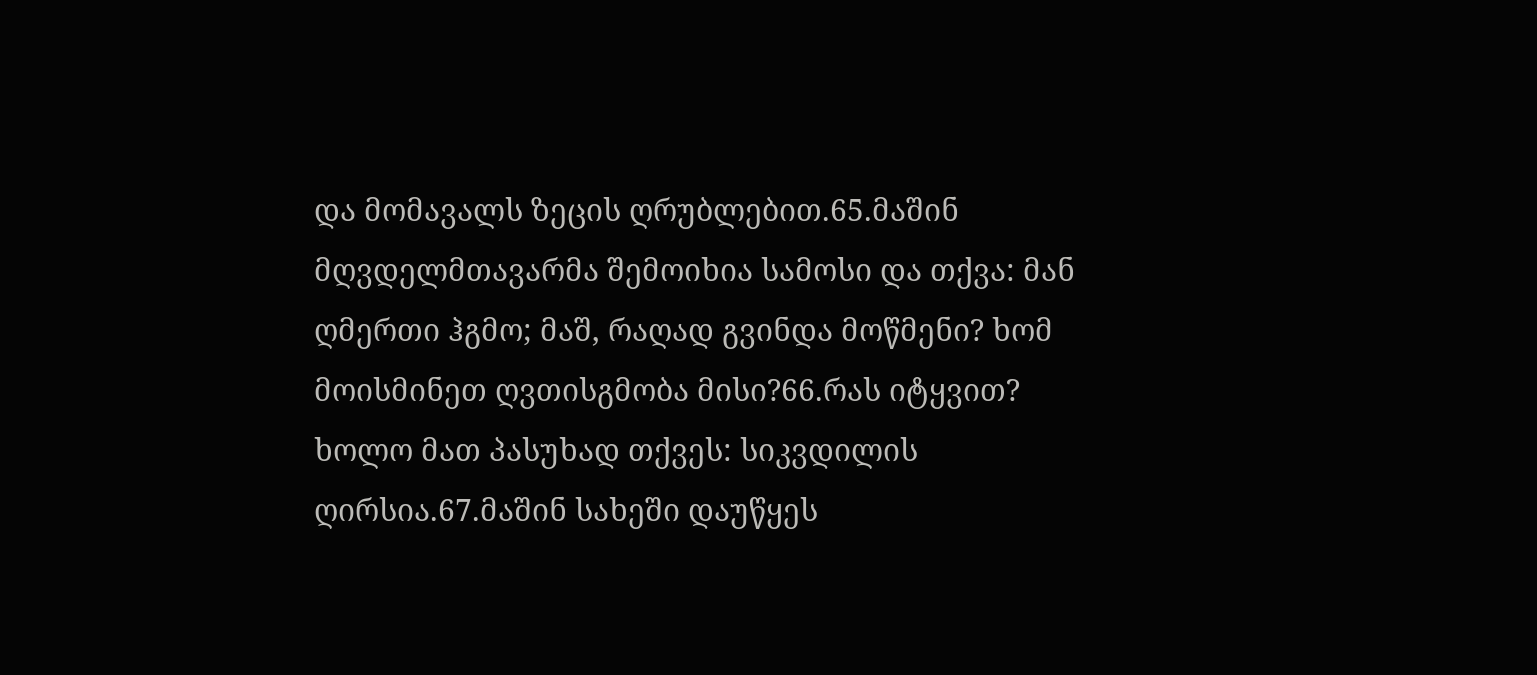და მომავალს ზეცის ღრუბლებით.65.მაშინ მღვდელმთავარმა შემოიხია სამოსი და თქვა: მან ღმერთი ჰგმო; მაშ, რაღად გვინდა მოწმენი? ხომ მოისმინეთ ღვთისგმობა მისი?66.რას იტყვით? ხოლო მათ პასუხად თქვეს: სიკვდილის ღირსია.67.მაშინ სახეში დაუწყეს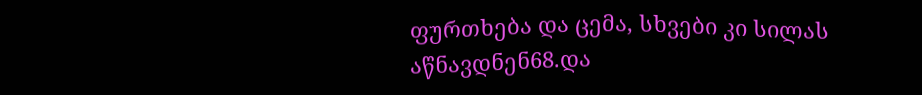ფურთხება და ცემა, სხვები კი სილას აწნავდნენ68.და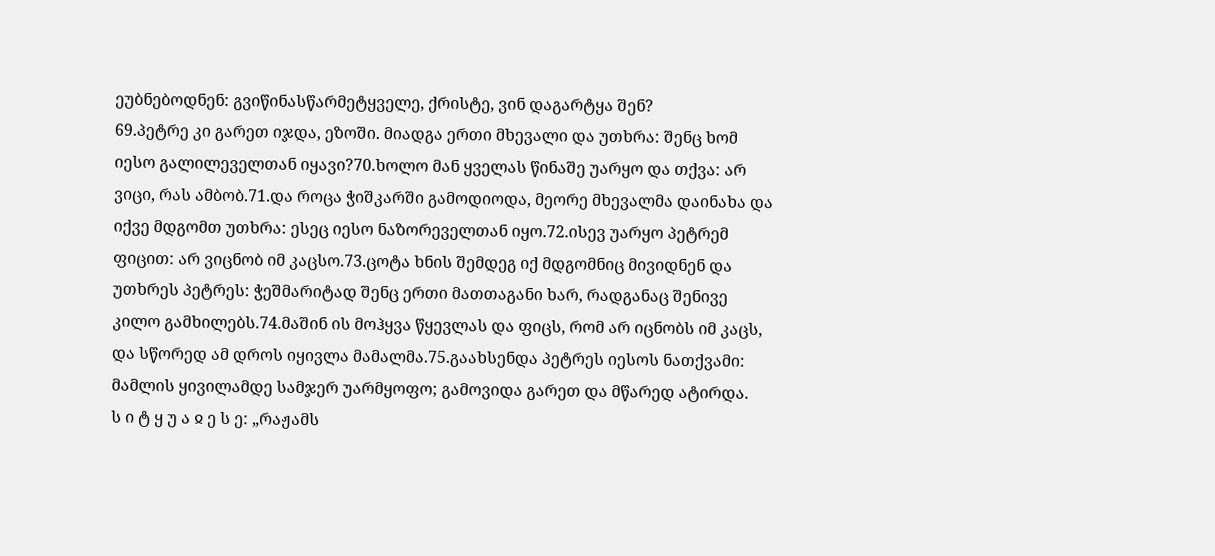ეუბნებოდნენ: გვიწინასწარმეტყველე, ქრისტე, ვინ დაგარტყა შენ?
69.პეტრე კი გარეთ იჯდა, ეზოში. მიადგა ერთი მხევალი და უთხრა: შენც ხომ იესო გალილეველთან იყავი?70.ხოლო მან ყველას წინაშე უარყო და თქვა: არ ვიცი, რას ამბობ.71.და როცა ჭიშკარში გამოდიოდა, მეორე მხევალმა დაინახა და იქვე მდგომთ უთხრა: ესეც იესო ნაზორეველთან იყო.72.ისევ უარყო პეტრემ ფიცით: არ ვიცნობ იმ კაცსო.73.ცოტა ხნის შემდეგ იქ მდგომნიც მივიდნენ და უთხრეს პეტრეს: ჭეშმარიტად შენც ერთი მათთაგანი ხარ, რადგანაც შენივე კილო გამხილებს.74.მაშინ ის მოჰყვა წყევლას და ფიცს, რომ არ იცნობს იმ კაცს, და სწორედ ამ დროს იყივლა მამალმა.75.გაახსენდა პეტრეს იესოს ნათქვამი: მამლის ყივილამდე სამჯერ უარმყოფო; გამოვიდა გარეთ და მწარედ ატირდა.
ს ი ტ ყ უ ა ჲ ე ს ე: „რაჟამს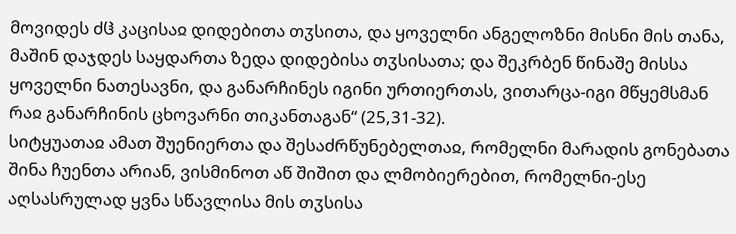მოვიდეს ძჱ კაცისაჲ დიდებითა თჳსითა, და ყოველნი ანგელოზნი მისნი მის თანა, მაშინ დაჯდეს საყდართა ზედა დიდებისა თჳსისათა; და შეკრბენ წინაშე მისსა ყოველნი ნათესავნი, და განარჩინეს იგინი ურთიერთას, ვითარცა-იგი მწყემსმან რაჲ განარჩინის ცხოვარნი თიკანთაგან“ (25,31-32).
სიტყუათაჲ ამათ შუენიერთა და შესაძრწუნებელთაჲ, რომელნი მარადის გონებათა შინა ჩუენთა არიან, ვისმინოთ აწ შიშით და ლმობიერებით, რომელნი-ესე აღსასრულად ყვნა სწავლისა მის თჳსისა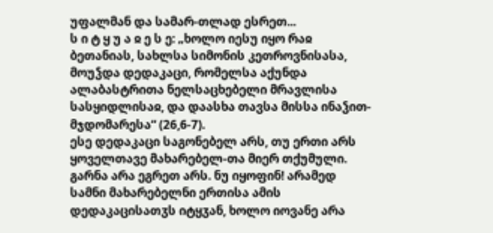უფალმან და სამარ-თლად ესრეთ...
ს ი ტ ყ უ ა ჲ ე ს ე: „ხოლო იესუ იყო რაჲ ბეთანიას, სახლსა სიმონის კეთროვნისასა, მოუჴდა დედაკაცი, რომელსა აქუნდა ალაბასტრითა ნელსაცხებელი მრავლისა სასყიდლისაჲ, და დაასხა თავსა მისსა ინაჴით-მჯდომარესა“ (26,6-7).
ესე დედაკაცი საგონებელ არს, თუ ერთი არს ყოველთავე მახარებელ-თა მიერ თქუმული. გარნა არა ეგრეთ არს. ნუ იყოფინ! არამედ სამნი მახარებელნი ერთისა ამის დედაკაცისათჳს იტყჳან, ხოლო იოვანე არა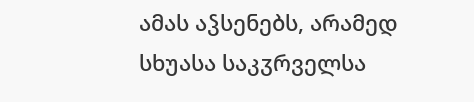ამას აჴსენებს, არამედ სხუასა საკჳრველსა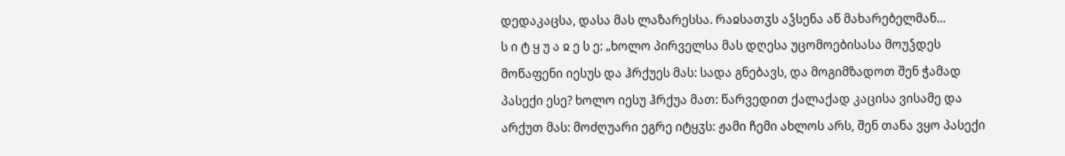დედაკაცსა, დასა მას ლაზარესსა. რაჲსათჳს აჴსენა აწ მახარებელმან...
ს ი ტ ყ უ ა ჲ ე ს ე: „ხოლო პირველსა მას დღესა უცომოებისასა მოუჴდეს მოწაფენი იესუს და ჰრქუეს მას: სადა გნებავს, და მოგიმზადოთ შენ ჭამად პასექი ესე? ხოლო იესუ ჰრქუა მათ: წარვედით ქალაქად კაცისა ვისამე და არქუთ მას: მოძღუარი ეგრე იტყჳს: ჟამი ჩემი ახლოს არს, შენ თანა ვყო პასექი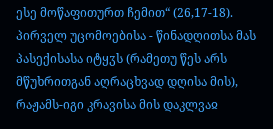ესე მოწაფითურთ ჩემით“ (26,17-18).
პირველ უცომოებისა - წინადღითსა მას პასექისასა იტყჳს (რამეთუ წეს არს მწუხრითგან აღრაცხვად დღისა მის), რაჟამს-იგი კრავისა მის დაკლვაჲ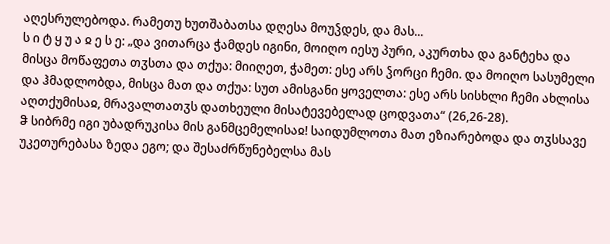აღესრულებოდა. რამეთუ ხუთშაბათსა დღესა მოუჴდეს, და მას...
ს ი ტ ყ უ ა ჲ ე ს ე: „და ვითარცა ჭამდეს იგინი, მოიღო იესუ პური, აკურთხა და განტეხა და მისცა მოწაფეთა თჳსთა და თქუა: მიიღეთ, ჭამეთ: ესე არს ჴორცი ჩემი. და მოიღო სასუმელი და ჰმადლობდა, მისცა მათ და თქუა: სუთ ამისგანი ყოველთა: ესე არს სისხლი ჩემი ახლისა აღთქუმისაჲ, მრავალთათჳს დათხეული მისატევებელად ცოდვათა“ (26,26-28).
ჵ სიბრმე იგი უბადრუკისა მის განმცემელისაჲ! საიდუმლოთა მათ ეზიარებოდა და თჳსსავე უკეთურებასა ზედა ეგო; და შესაძრწუნებელსა მას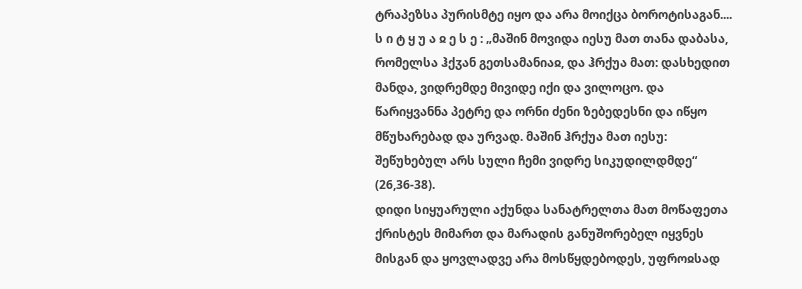ტრაპეზსა პურისმტე იყო და არა მოიქცა ბოროტისაგან....
ს ი ტ ყ უ ა ჲ ე ს ე : „მაშინ მოვიდა იესუ მათ თანა დაბასა, რომელსა ჰქჳან გეთსამანიაჲ, და ჰრქუა მათ: დასხედით მანდა, ვიდრემდე მივიდე იქი და ვილოცო. და წარიყვანნა პეტრე და ორნი ძენი ზებედესნი და იწყო მწუხარებად და ურვად. მაშინ ჰრქუა მათ იესუ: შეწუხებულ არს სული ჩემი ვიდრე სიკუდილდმდე“ (26,36-38).
დიდი სიყუარული აქუნდა სანატრელთა მათ მოწაფეთა ქრისტეს მიმართ და მარადის განუშორებელ იყვნეს მისგან და ყოვლადვე არა მოსწყდებოდეს, უფროჲსად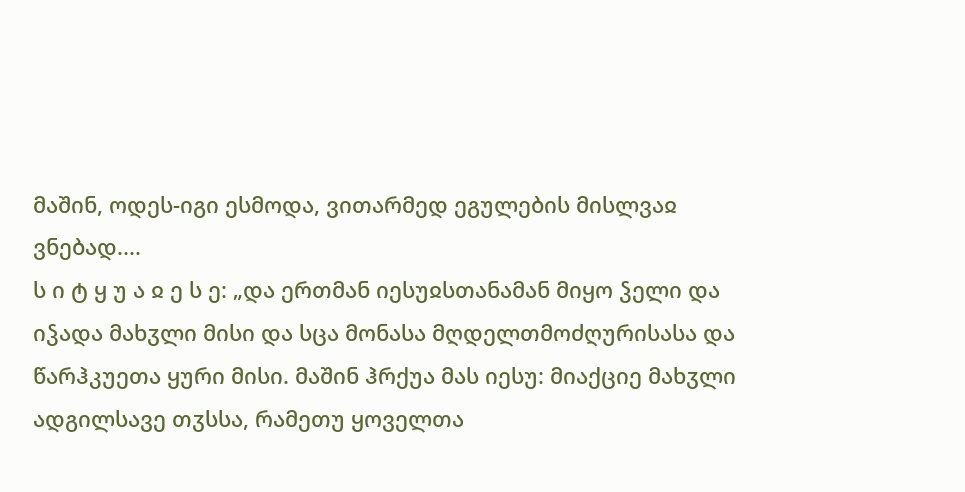მაშინ, ოდეს-იგი ესმოდა, ვითარმედ ეგულების მისლვაჲ ვნებად....
ს ი ტ ყ უ ა ჲ ე ს ე: „და ერთმან იესუჲსთანამან მიყო ჴელი და იჴადა მახჳლი მისი და სცა მონასა მღდელთმოძღურისასა და წარჰკუეთა ყური მისი. მაშინ ჰრქუა მას იესუ: მიაქციე მახჳლი ადგილსავე თჳსსა, რამეთუ ყოველთა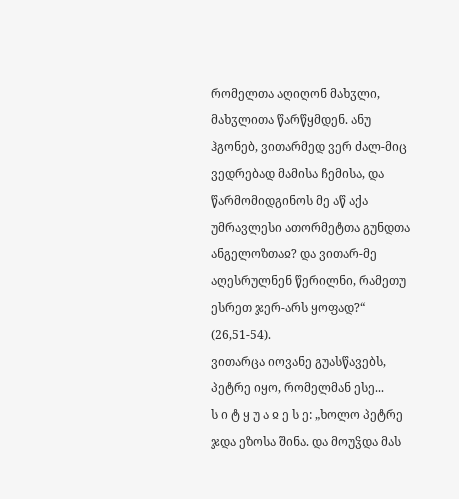რომელთა აღიღონ მახჳლი, მახჳლითა წარწყმდენ. ანუ ჰგონებ, ვითარმედ ვერ ძალ-მიც ვედრებად მამისა ჩემისა, და წარმომიდგინოს მე აწ აქა უმრავლესი ათორმეტთა გუნდთა ანგელოზთაჲ? და ვითარ-მე აღესრულნენ წერილნი, რამეთუ ესრეთ ჯერ-არს ყოფად?“ (26,51-54).
ვითარცა იოვანე გუასწავებს, პეტრე იყო, რომელმან ესე...
ს ი ტ ყ უ ა ჲ ე ს ე: „ხოლო პეტრე ჯდა ეზოსა შინა. და მოუჴდა მას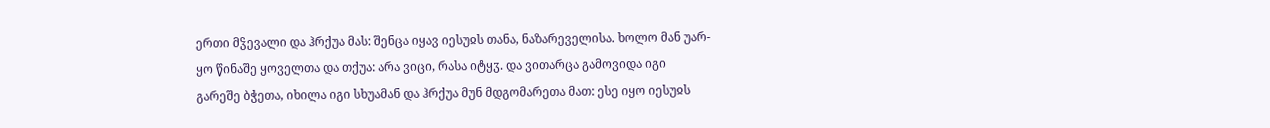ერთი მჴევალი და ჰრქუა მას: შენცა იყავ იესუჲს თანა, ნაზარეველისა. ხოლო მან უარ-ყო წინაშე ყოველთა და თქუა: არა ვიცი, რასა იტყჳ. და ვითარცა გამოვიდა იგი გარეშე ბჭეთა, იხილა იგი სხუამან და ჰრქუა მუნ მდგომარეთა მათ: ესე იყო იესუჲს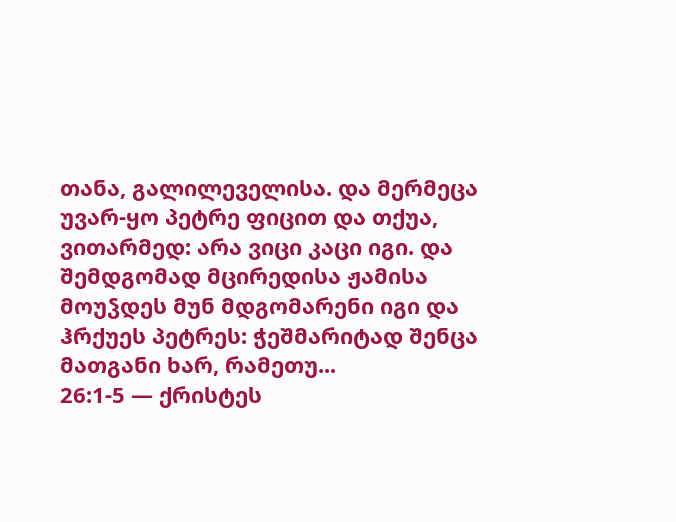თანა, გალილეველისა. და მერმეცა უვარ-ყო პეტრე ფიცით და თქუა, ვითარმედ: არა ვიცი კაცი იგი. და შემდგომად მცირედისა ჟამისა მოუჴდეს მუნ მდგომარენი იგი და ჰრქუეს პეტრეს: ჭეშმარიტად შენცა მათგანი ხარ, რამეთუ...
26:1-5 — ქრისტეს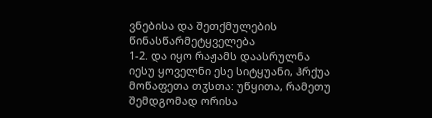ვნებისა და შეთქმულების წინასწარმეტყველება
1-2. და იყო რაჟამს დაასრულნა იესუ ყოველნი ესე სიტყუანი, ჰრქუა მოწაფეთა თჳსთა: უწყითა, რამეთუ შემდგომად ორისა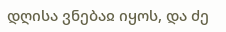დღისა ვნებაჲ იყოს, და ძე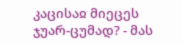კაცისაჲ მიეცეს ჯუარ-ცუმად? - მას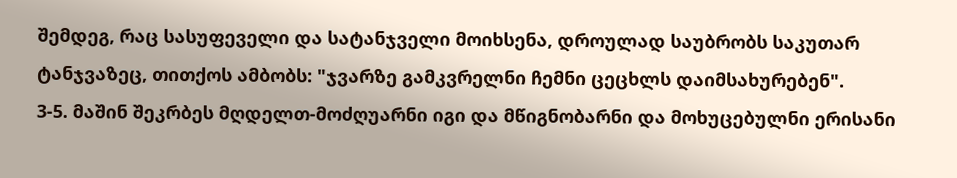შემდეგ, რაც სასუფეველი და სატანჯველი მოიხსენა, დროულად საუბრობს საკუთარ ტანჯვაზეც, თითქოს ამბობს: "ჯვარზე გამკვრელნი ჩემნი ცეცხლს დაიმსახურებენ".
3-5. მაშინ შეკრბეს მღდელთ-მოძღუარნი იგი და მწიგნობარნი და მოხუცებულნი ერისანი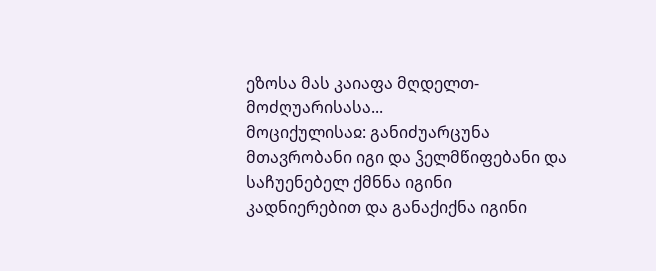ეზოსა მას კაიაფა მღდელთ-მოძღუარისასა...
მოციქულისაჲ: განიძუარცუნა მთავრობანი იგი და ჴელმწიფებანი და საჩუენებელ ქმნნა იგინი კადნიერებით და განაქიქნა იგინი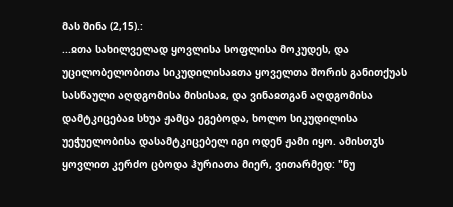მას შინა (2,15).:
...ჲთა სახილველად ყოვლისა სოფლისა მოკუდეს, და უცილობელობითა სიკუდილისაჲთა ყოველთა შორის განითქუას სასწაული აღდგომისა მისისაჲ, და ვინაჲთგან აღდგომისა დამტკიცებაჲ სხუა ჟამცა ეგებოდა, ხოლო სიკუდილისა უეჭუელობისა დასამტკიცებელ იგი ოდენ ჟამი იყო. ამისთჳს ყოვლით კერძო ცბოდა ჰურიათა მიერ, ვითარმედ: "ნუ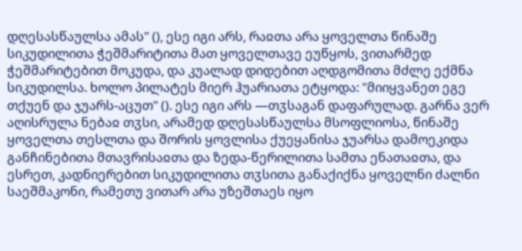დღესასწაულსა ამას" (), ესე იგი არს, რაჲთა არა ყოველთა წინაშე სიკუდილითა ჭეშმარიტითა მათ ყოველთავე ეუწყოს, ვითარმედ ჭეშმარიტებით მოკუდა, და კუალად დიდებით აღდგომითა მძლე ექმნა სიკუდილსა. ხოლო პილატეს მიერ ჰუარიათა ეტყოდა: "მიიყვანეთ ეგე თქუენ და ჯუარს-აცუთ" (). ესე იგი არს —თჳსაგან დაფარულად. გარნა ვერ აღისრულა ნებაჲ თჳსი, არამედ დღესასწაულსა მსოფლიოსა, წინაშე ყოველთა თესლთა და შორის ყოვლისა ქუეყანისა ჯუარსა დამოეკიდა განჩინებითა მთავრისაჲთა და ზედა-წერილითა სამთა ენათაჲთა, და ესრეთ, კადნიერებით სიკუდილითა თჳსითა განაქიქნა ყოველნი ძალნი საეშმაკონი, რამეთუ ვითარ არა უზეშთაეს იყო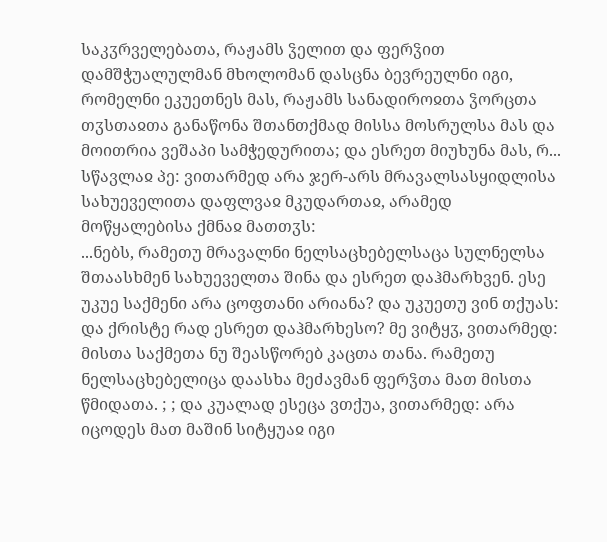საკჳრველებათა, რაჟამს ჴელით და ფერჴით დამშჭუალულმან მხოლომან დასცნა ბევრეულნი იგი, რომელნი ეკუეთნეს მას, რაჟამს სანადიროჲთა ჴორცთა თჳსთაჲთა განაწონა შთანთქმად მისსა მოსრულსა მას და მოითრია ვეშაპი სამჭედურითა; და ესრეთ მიუხუნა მას, რ...
სწავლაჲ პე: ვითარმედ არა ჯერ-არს მრავალსასყიდლისა სახუეველითა დაფლვაჲ მკუდართაჲ, არამედ მოწყალებისა ქმნაჲ მათთჳს:
...ნებს, რამეთუ მრავალნი ნელსაცხებელსაცა სულნელსა შთაასხმენ სახუეველთა შინა და ესრეთ დაჰმარხვენ. ესე უკუე საქმენი არა ცოფთანი არიანა? და უკუეთუ ვინ თქუას: და ქრისტე რად ესრეთ დაჰმარხესო? მე ვიტყჳ, ვითარმედ: მისთა საქმეთა ნუ შეასწორებ კაცთა თანა. რამეთუ ნელსაცხებელიცა დაასხა მეძავმან ფერჴთა მათ მისთა წმიდათა. ; ; და კუალად ესეცა ვთქუა, ვითარმედ: არა იცოდეს მათ მაშინ სიტყუაჲ იგი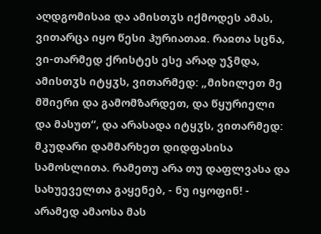აღდგომისაჲ და ამისთჳს იქმოდეს ამას, ვითარცა იყო წესი ჰურიათაჲ. რაჲთა სცნა, ვი-თარმედ ქრისტეს ესე არად უჴმდა, ამისთჳს იტყჳს, ვითარმედ: „მიხილეთ მე მშიერი და გამომზარდეთ, და წყურიელი და მასუთ“, და არასადა იტყჳს, ვითარმედ: მკუდარი დამმარხეთ დიდფასისა სამოსლითა. რამეთუ არა თუ დაფლვასა და სახუეველთა გაყენებ, - ნუ იყოფინ! - არამედ ამაოსა მას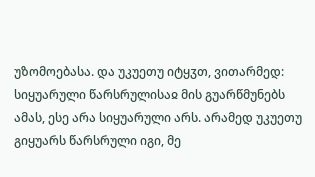უზომოებასა. და უკუეთუ იტყჳთ, ვითარმედ: სიყუარული წარსრულისაჲ მის გუარწმუნებს ამას, ესე არა სიყუარული არს. არამედ უკუეთუ გიყუარს წარსრული იგი, მე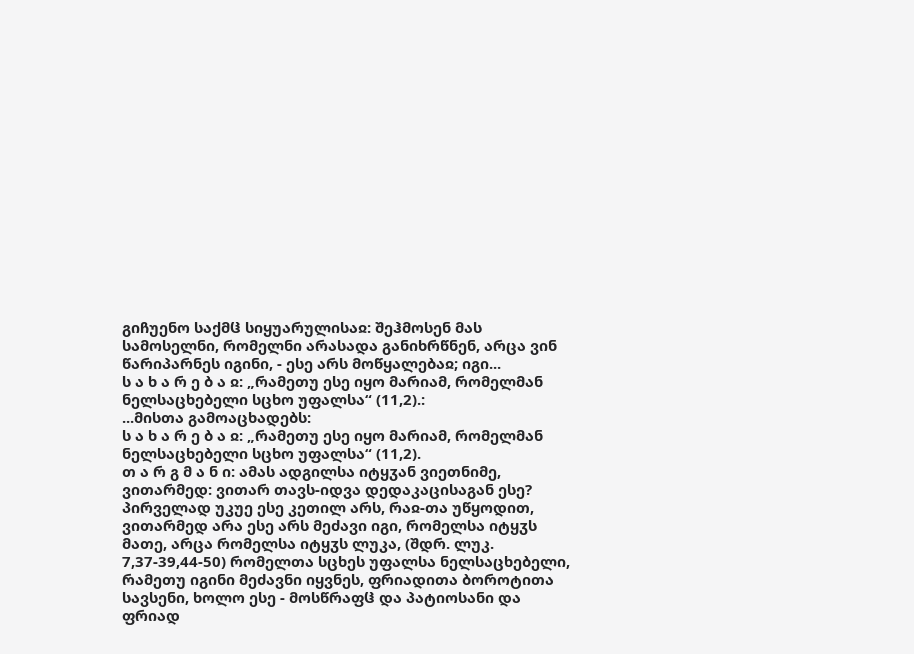გიჩუენო საქმჱ სიყუარულისაჲ: შეჰმოსენ მას სამოსელნი, რომელნი არასადა განიხრწნენ, არცა ვინ წარიპარნეს იგინი, - ესე არს მოწყალებაჲ; იგი...
ს ა ხ ა რ ე ბ ა ჲ: „რამეთუ ესე იყო მარიამ, რომელმან ნელსაცხებელი სცხო უფალსა“ (11,2).:
...მისთა გამოაცხადებს:
ს ა ხ ა რ ე ბ ა ჲ: „რამეთუ ესე იყო მარიამ, რომელმან ნელსაცხებელი სცხო უფალსა“ (11,2).
თ ა რ გ მ ა ნ ი: ამას ადგილსა იტყჳან ვიეთნიმე, ვითარმედ: ვითარ თავს-იდვა დედაკაცისაგან ესე? პირველად უკუე ესე კეთილ არს, რაჲ-თა უწყოდით, ვითარმედ არა ესე არს მეძავი იგი, რომელსა იტყჳს მათე, არცა რომელსა იტყჳს ლუკა, (შდრ. ლუკ. 7,37-39,44-50) რომელთა სცხეს უფალსა ნელსაცხებელი, რამეთუ იგინი მეძავნი იყვნეს, ფრიადითა ბოროტითა სავსენი, ხოლო ესე - მოსწრაფჱ და პატიოსანი და ფრიად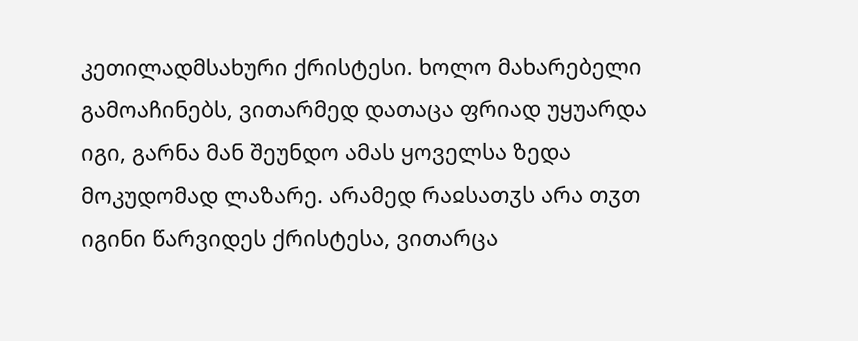კეთილადმსახური ქრისტესი. ხოლო მახარებელი გამოაჩინებს, ვითარმედ დათაცა ფრიად უყუარდა იგი, გარნა მან შეუნდო ამას ყოველსა ზედა მოკუდომად ლაზარე. არამედ რაჲსათჳს არა თჳთ იგინი წარვიდეს ქრისტესა, ვითარცა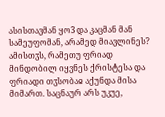ასისთავმან ყო3 და კაცმან მან სამეუფომან, არამედ მიავლინეს? ამისთჳს, რამეთუ ფრიად მინდობილ იყვნეს ქრისტესა და ფრიადი თჳსობაჲ აქუნდა მისა მიმართ. საცნაურ არს უკუე,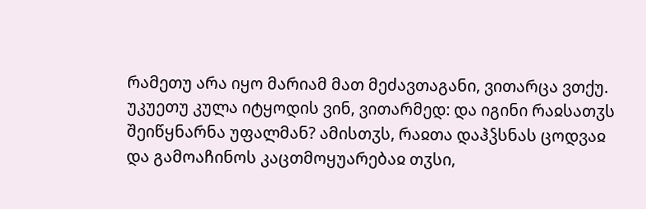რამეთუ არა იყო მარიამ მათ მეძავთაგანი, ვითარცა ვთქუ. უკუეთუ კულა იტყოდის ვინ, ვითარმედ: და იგინი რაჲსათჳს შეიწყნარნა უფალმან? ამისთჳს, რაჲთა დაჰჴსნას ცოდვაჲ და გამოაჩინოს კაცთმოყუარებაჲ თჳსი,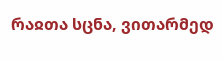რაჲთა სცნა, ვითარმედ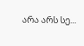არა არს სე...